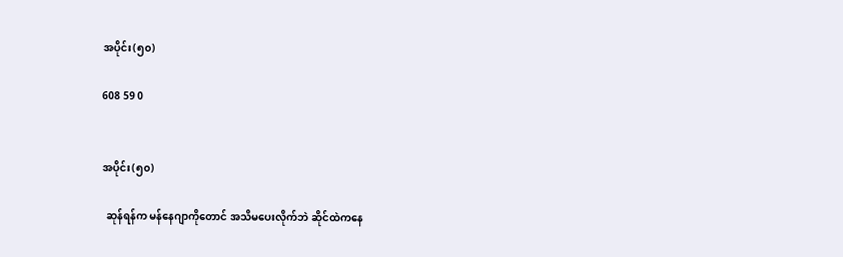အပိုင်း(၅၀)

608 59 0


အပိုင်း(၅၀)

  ဆုန်ရန်က မန်နေဂျာကိုတောင် အသိမပေးလိုက်ဘဲ ဆိုင်ထဲကနေ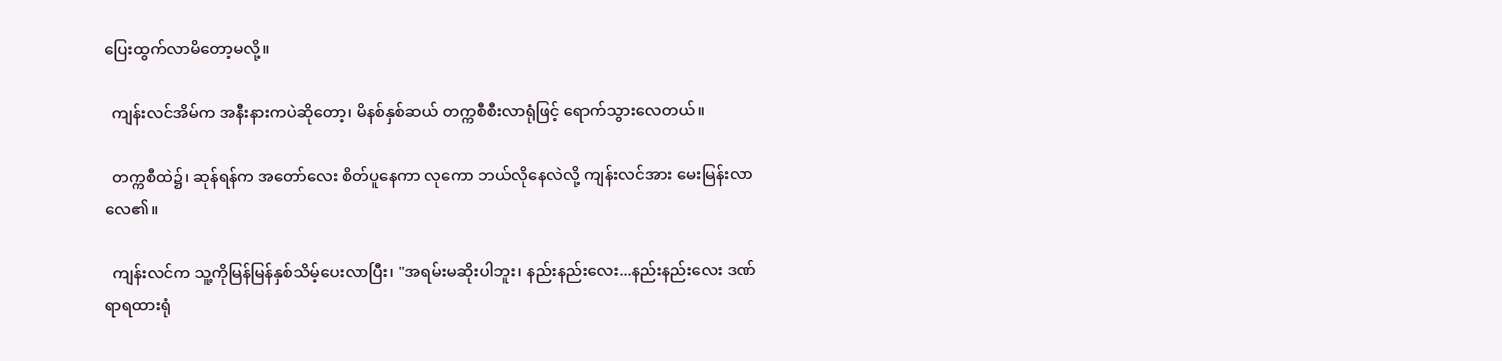ပြေးထွက်လာမိတော့မလို့။

  ကျန်းလင်အိမ်က အနီးနားကပဲဆိုတော့၊ မိနစ်နှစ်ဆယ် တက္ကစီစီးလာရုံဖြင့် ရောက်သွားလေတယ်။

  တက္ကစီထဲ၌၊ ဆုန်ရန်က အတော်လေး စိတ်ပူနေကာ လုကော ဘယ်လိုနေလဲလို့ ကျန်းလင်အား မေးမြန်းလာလေ၏။

  ကျန်းလင်က သူ့ကိုမြန်မြန်နှစ်သိမ့်ပေးလာပြီး၊ "အရမ်းမဆိုးပါဘူး၊ နည်းနည်းလေး...နည်းနည်းလေး ဒဏ်ရာရထားရုံ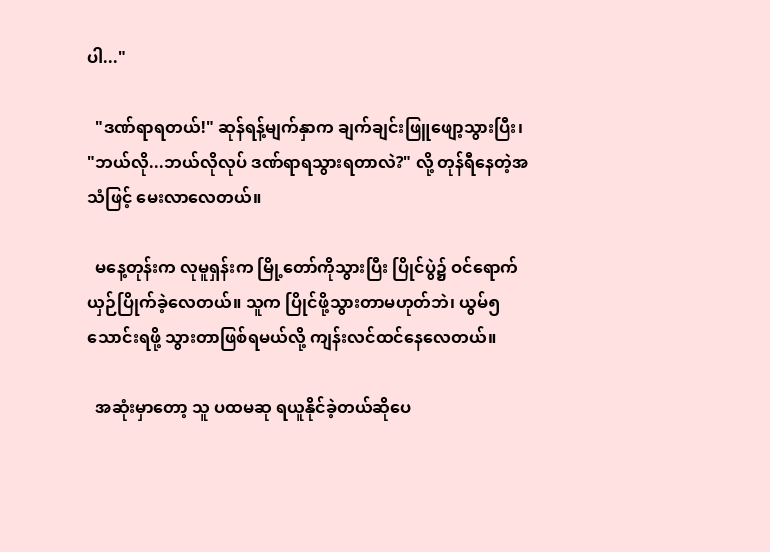ပါ..."

  "ဒဏ်ရာရတယ်!" ဆုန်ရန့်မျက်နှာက ချက်ချင်းဖြူဖျော့သွားပြီး၊ "ဘယ်လို...ဘယ်လိုလုပ် ဒဏ်ရာရသွားရတာလဲ?" လို့ တုန်ရီနေတဲ့အသံဖြင့် မေးလာလေတယ်။

  မနေ့တုန်းက လုမူရှန်းက မြို့တော်ကိုသွားပြီး ပြိုင်ပွဲ၌ ဝင်ရောက်ယှဉ်ပြိုက်ခဲ့လေတယ်။ သူက ပြိုင်ဖို့သွားတာမဟုတ်ဘဲ၊ ယွမ်၅သောင်းရဖို့ သွားတာဖြစ်ရမယ်လို့ ကျန်းလင်ထင်နေလေတယ်။

  အဆုံးမှာတော့ သူ ပထမဆု ရယူနိုင်ခဲ့တယ်ဆိုပေ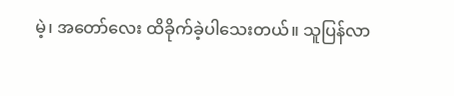မဲ့၊ အတော်လေး ထိခိုက်ခဲ့ပါသေးတယ်။ သူပြန်လာ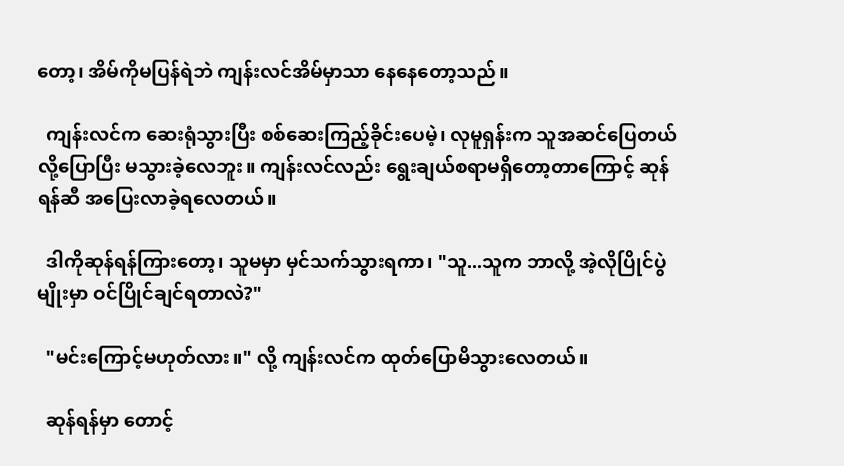တော့၊ အိမ်ကိုမပြန်ရဲဘဲ ကျန်းလင်အိမ်မှာသာ နေနေတော့သည်။

  ကျန်းလင်က ဆေးရုံသွားပြီး စစ်ဆေးကြည့်ခိုင်းပေမဲ့၊ လုမူရှန်းက သူအဆင်ပြေတယ်လို့ပြောပြီး မသွားခဲ့လေဘူး။ ကျန်းလင်လည်း ရွေးချယ်စရာမရှိတော့တာကြောင့် ဆုန်ရန်ဆီ အပြေးလာခဲ့ရလေတယ်။

  ဒါကိုဆုန်ရန်ကြားတော့၊ သူမမှာ မှင်သက်သွားရကာ၊ "သူ...သူက ဘာလို့ အဲ့လိုပြိုင်ပွဲမျိုးမှာ ဝင်ပြိုင်ချင်ရတာလဲ?"

  "မင်းကြောင့်မဟုတ်လား။" လို့ ကျန်းလင်က ထုတ်ပြောမိသွားလေတယ်။

  ဆုန်ရန်မှာ တောင့်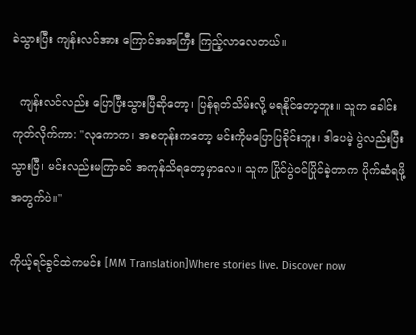ခဲသွားပြီး ကျန်းလင်အား ကြောင်အအကြီး ကြည့်လာလေတယ်။

  ကျန်းလင်လည်း ပြောပြီးသွားပြီဆိုတော့၊ ပြန်ရုတ်သိမ်းလို့ မရနိုင်တော့ဘူး။ သူက ခေါင်းကုတ်လိုက်ကာ: "လုကောက၊ အစတုန်းကတော့ မင်းကိုမပြောပြခိုင်းဘူး၊ ဒါပေမဲ့ ပွဲလည်းပြီးသွားပြီ၊ မင်းလည်းမကြာခင် အကုန်သိရတော့မှာလေ။ သူက ပြိုင်ပွဲဝင်ပြိုင်ခဲ့တာက ပိုက်ဆံရဖို့အတွက်ပဲ။"

ကိုယ့်ရင်ခွင်ထဲကမင်း [MM Translation]Where stories live. Discover now